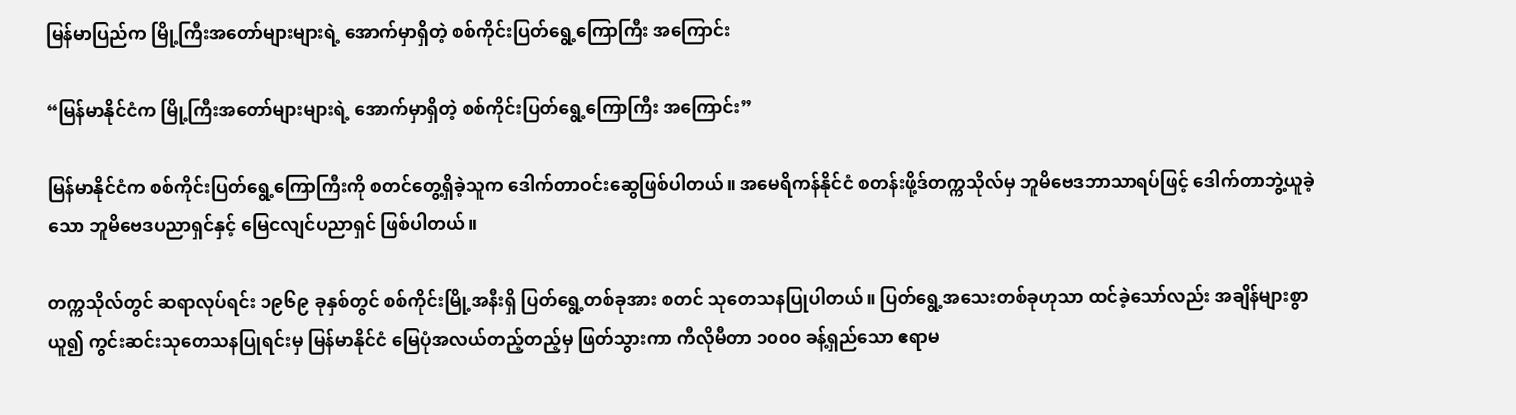မြန်မာပြည်က မြို့ကြီးအတော်များများရဲ့ အောက်မှာရှိတဲ့ စစ်ကိုင်းပြတ်ရွေ့ကြောကြီး အကြောင်း

“မြန်မာနိုင်ငံက မြို့ကြီးအတော်များများရဲ့ အောက်မှာရှိတဲ့ စစ်ကိုင်းပြတ်ရွေ့ကြောကြီး အကြောင်း”

မြန်မာနိုင်ငံက စစ်ကိုင်းပြတ်ရွေ့ကြောကြီးကို စတင်တွေ့ရှိခဲ့သူက ဒေါက်တာဝင်းဆွေဖြစ်ပါတယ်။ အမေရိကန်နိုင်ငံ စတန်းဖို့ဒ်တက္ကသိုလ်မှ ဘူမိဗေဒဘာသာရပ်ဖြင့် ဒေါက်တာဘွဲ့ယူခဲ့သော ဘူမိဗေဒပညာရှင်နှင့် မြေငလျင်ပညာရှင် ဖြစ်ပါတယ်။

တက္ကသိုလ်တွင် ဆရာလုပ်ရင်း ၁၉၆၉ ခုနှစ်တွင် စစ်ကိုင်းမြို့အနီးရှိ ပြတ်ရွေ့တစ်ခုအား စတင် သုတေသနပြုပါတယ်။ ပြတ်ရွေ့အသေးတစ်ခုဟုသာ ထင်ခဲ့သော်လည်း အချိန်များစွာယူ၍ ကွင်းဆင်းသုတေသနပြုရင်းမှ မြန်မာနိုင်ငံ မြေပုံအလယ်တည့်တည့်မှ ဖြတ်သွားကာ ကီလိုမီတာ ၁၀၀၀ ခန့်ရှည်သော ဧရာမ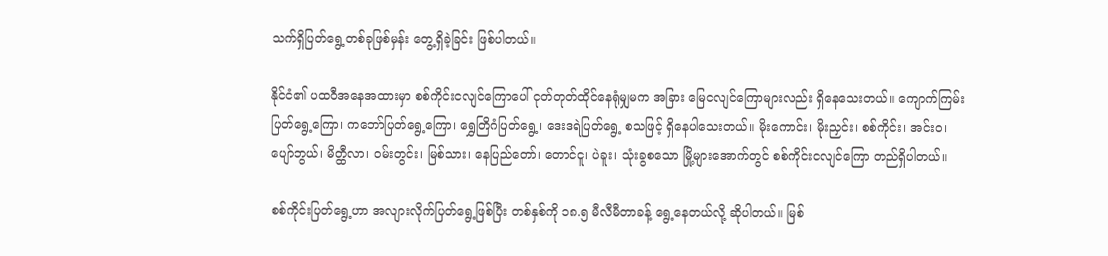သက်ရှိပြတ်ရွေ့တစ်ခုဖြစ်မှန်း တွေ့ရှိခဲ့ခြင်း ဖြစ်ပါတယ်။

နိုင်ငံ၏ ပထဝီအနေအထားမှာ စစ်ကိုင်းငလျင်ကြောပေါ် ငုတ်တုတ်ထိုင်နေရုံမျှမက အခြား မြေငလျင်ကြောများလည်း ရှိနေသေးတယ်။ ကျောက်ကြမ်းပြတ်ရွေ့ကြော၊ ကဘော်ပြတ်ရွေ့ကြော၊ ရွှေတြိဂံပြတ်ရွေ့၊ ဒေးဒရဲပြတ်ရွေ့ စသဖြင့် ရှိနေပါသေးတယ်။ မိုးကောင်း၊ မိုးညှင်း၊ စစ်ကိုင်း၊ အင်းဝ၊ ပျော်ဘွယ်၊ မိတ္ထီလာ၊ ဝမ်းတွင်း၊ မြစ်သား၊ နေပြည်တော်၊ တောင်ငူ၊ ပဲခူး၊ သုံးခွစသော မြို့များအောက်တွင် စစ်ကိုင်းငလျင်ကြော တည်ရှိပါတယ်။

စစ်ကိုင်းပြတ်ရွေ့ဟာ အလျားလိုက်ပြတ်ရွေ့ဖြစ်ပြီး တစ်နှစ်ကို ၁၈.၅ မီလီမီတာခန့် ရွေ့နေတယ်လို့ ဆိုပါတယ်။ မြစ်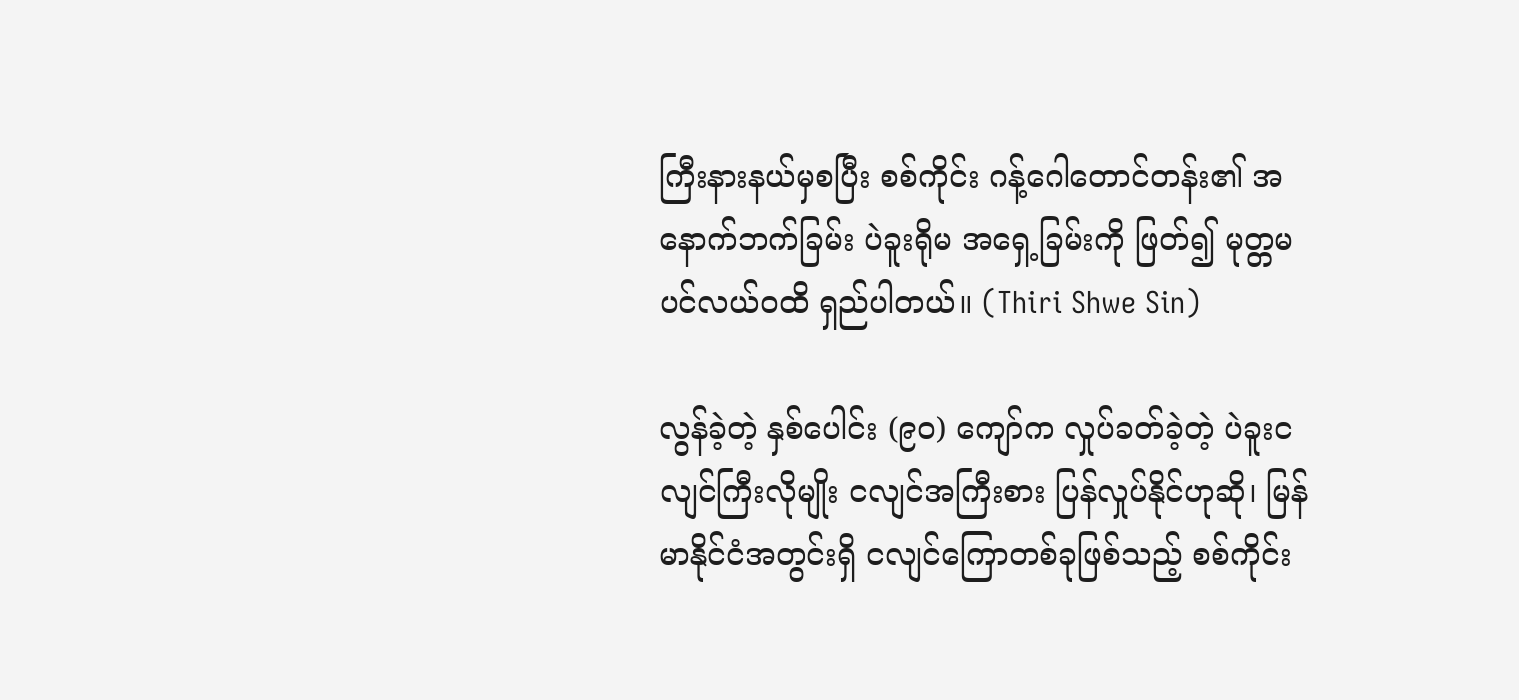ကြီးနားနယ်မှစပြီး စစ်ကိုင်း ဂန့်ဂေါတောင်တန်း၏ အနောက်ဘက်ခြမ်း ပဲခူးရိုမ အရှေ့ခြမ်းကို ဖြတ်၍ မုတ္တမပင်လယ်ဝထိ ရှည်ပါတယ်။ (Thiri Shwe Sin)

လွန်ခဲ့တဲ့ နှစ်ပေါင်း (၉၀) ကျော်က လှုပ်ခတ်ခဲ့တဲ့ ပဲခူးငလျင်ကြီးလိုမျိုး ငလျင်အကြီးစား ပြန်လှုပ်နိုင်ဟုဆို၊ မြန်မာနိုင်ငံအတွင်းရှိ ငလျင်ကြောတစ်ခုဖြစ်သည့် စစ်ကိုင်း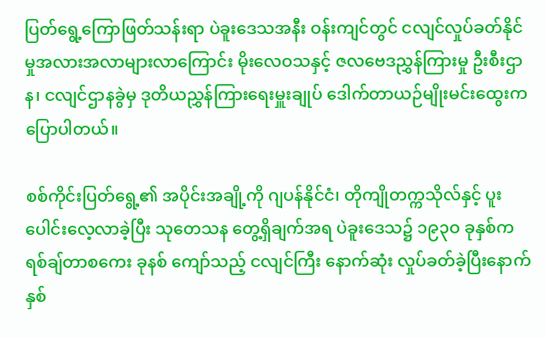ပြတ်ရွေ့ကြောဖြတ်သန်းရာ ပဲခူးဒေသအနီး ဝန်းကျင်တွင် ငလျင်လှုပ်ခတ်နိုင်မှုအလားအလာများလာကြောင်း မိုးလေဝသနှင့် ဇလဗေဒညွှန်ကြားမှု ဦးစီးဌာန၊ ငလျင်ဌာနခွဲမှ ဒုတိယညွှန်ကြားရေးမှူးချုပ် ဒေါက်တာယဉ်မျိုးမင်းထွေးက ပြောပါတယ်။

စစ်ကိုင်းပြတ်ရွေ့၏ အပိုင်းအချို့ကို ဂျပန်နိုင်ငံ၊ တိုကျိုတက္ကသိုလ်နှင့် ပူးပေါင်းလေ့လာခဲ့ပြီး သုတေသန တွေ့ရှိချက်အရ ပဲခူးဒေသ၌ ၁၉၃ဝ ခုနှစ်က ရစ်ချ်တာစကေး ခုနစ် ကျော်သည့် ငလျင်ကြီး နောက်ဆုံး လှုပ်ခတ်ခဲ့ပြီးနောက် နှစ်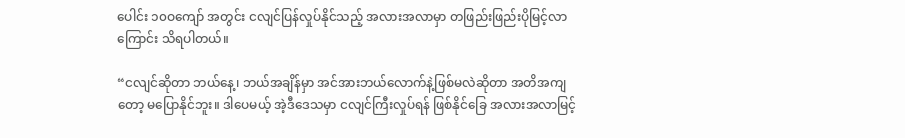ပေါင်း ၁၀ဝကျော် အတွင်း ငလျင်ပြန်လှုပ်နိုင်သည့် အလားအလာမှာ တဖြည်းဖြည်းပိုမြင့်လာကြောင်း သိရပါတယ်။

“ငလျင်ဆိုတာ ဘယ်နေ့၊ ဘယ်အချိန်မှာ အင်အားဘယ်လောက်နဲ့ဖြစ်မလဲဆိုတာ အတိအကျတော့ မပြောနိုင်ဘူး။ ဒါပေမယ့် အဲ့ဒီဒေသမှာ ငလျင်ကြီးလှုပ်ရန် ဖြစ်နိုင်ခြေ အလားအလာမြင့်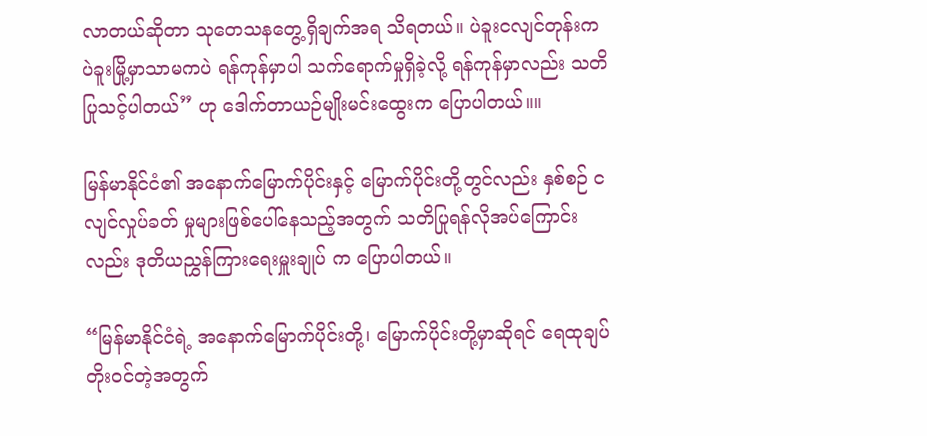လာတယ်ဆိုတာ သုတေသနတွေ့ရှိချက်အရ သိရတယ်။ ပဲခူးငလျင်တုန်းက ပဲခူးမြို့မှာသာမကပဲ ရန်ကုန်မှာပါ သက်ရောက်မှုရှိခဲ့လို့ ရန်ကုန်မှာလည်း သတိပြုသင့်ပါတယ်” ဟု ဒေါက်တာယဉ်မျိုးမင်းထွေးက ပြောပါတယ်။။

မြန်မာနိုင်ငံ၏ အနောက်မြောက်ပိုင်းနှင့် မြောက်ပိုင်းတို့တွင်လည်း နှစ်စဉ် ငလျင်လှုပ်ခတ် မှုများဖြစ်ပေါ်နေသည့်အတွက် သတိပြုရန်လိုအပ်ကြောင်းလည်း ဒုတိယညွှန်ကြားရေးမှူးချုပ် က ပြောပါတယ်။

“မြန်မာနိုင်ငံရဲ့ အနောက်မြောက်ပိုင်းတို့၊ မြောက်ပိုင်းတို့မှာဆိုရင် ရေထုချပ်တိုးဝင်တဲ့အတွက်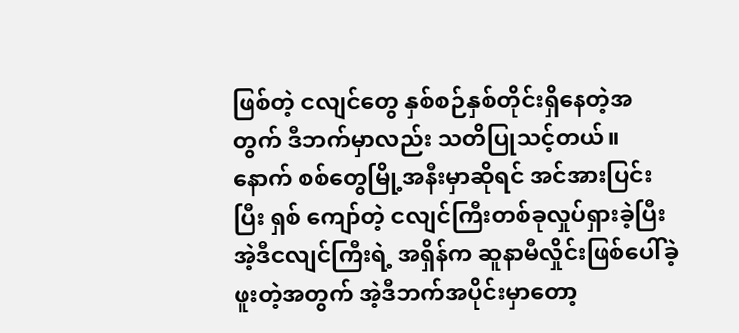ဖြစ်တဲ့ ငလျင်တွေ နှစ်စဉ်နှစ်တိုင်းရှိနေတဲ့အတွက် ဒီဘက်မှာလည်း သတိပြုသင့်တယ်။ နောက် စစ်တွေမြို့အနီးမှာဆိုရင် အင်အားပြင်းပြီး ရှစ် ကျော်တဲ့ ငလျင်ကြီးတစ်ခုလှုပ်ရှားခဲ့ပြီး အဲ့ဒီငလျင်ကြီးရဲ့ အရှိန်က ဆူနာမီလှိုင်းဖြစ်ပေါ်ခဲ့ဖူးတဲ့အတွက် အဲ့ဒီဘက်အပိုင်းမှာတော့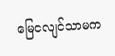မြေငလျင်သာမက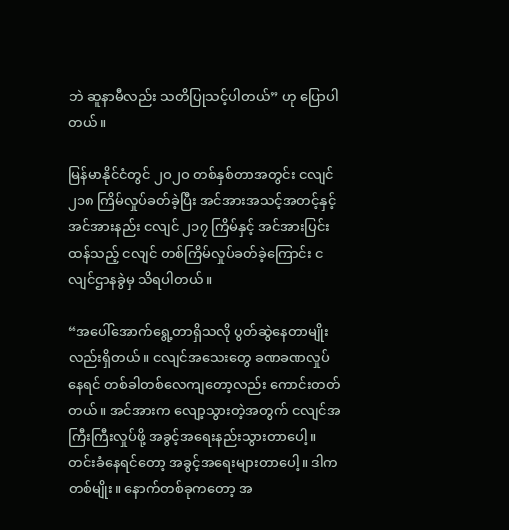ဘဲ ဆူနာမီလည်း သတိပြုသင့်ပါတယ်” ဟု ပြောပါတယ်။

မြန်မာနိုင်ငံတွင် ၂ဝ၂ဝ တစ်နှစ်တာအတွင်း ငလျင် ၂၁၈ ကြိမ်လှုပ်ခတ်ခဲ့ပြီး အင်အားအသင့်အတင့်နှင့် အင်အားနည်း ငလျင် ၂၁၇ ကြိမ်နှင့် အင်အားပြင်းထန်သည့် ငလျင် တစ်ကြိမ်လှုပ်ခတ်ခဲ့ကြောင်း ငလျင်ဌာနခွဲမှ သိရပါတယ်။

“အပေါ်အောက်ရွေ့တာရှိသလို ပွတ်ဆွဲနေတာမျိုးလည်းရှိတယ်။ ငလျင်အသေးတွေ ခဏခဏလှုပ်နေရင် တစ်ခါတစ်လေကျတော့လည်း ကောင်းတတ်တယ်။ အင်အားက လျော့သွားတဲ့အတွက် ငလျင်အကြီးကြီးလှုပ်ဖို့ အခွင့်အရေးနည်းသွားတာပေါ့။ တင်းခံနေရင်တော့ အခွင့်အရေးများတာပေါ့။ ဒါက တစ်မျိုး။ နောက်တစ်ခုကတော့ အ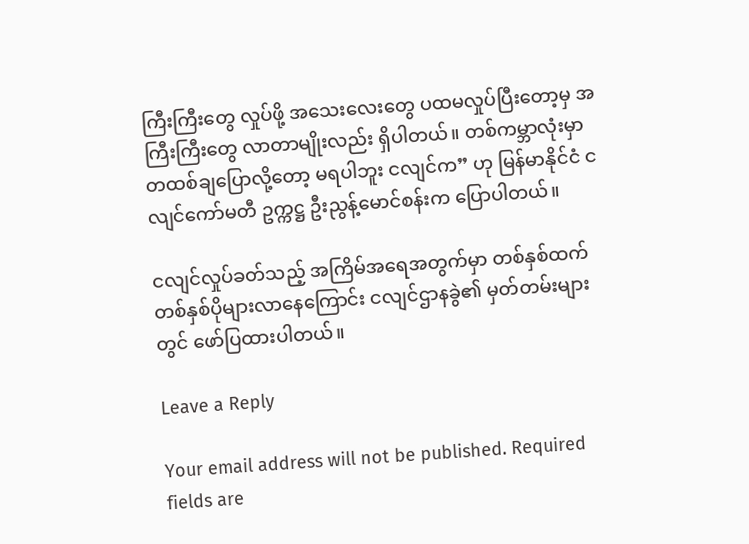ကြီးကြီးတွေ လှုပ်ဖို့ အသေးလေးတွေ ပထမလှုပ်ပြီးတော့မှ အကြီးကြီးတွေ လာတာမျိုးလည်း ရှိပါတယ်။ တစ်ကမ္ဘာလုံးမှာ တထစ်ချပြောလို့တော့ မရပါဘူး ငလျင်က” ဟု မြန်မာနိုင်ငံ ငလျင်ကော်မတီ ဥက္ကဋ္ဌ ဦးညွန့်မောင်စန်းက ပြောပါတယ်။

ငလျင်လှုပ်ခတ်သည့် အကြိမ်အရေအတွက်မှာ တစ်နှစ်ထက် တစ်နှစ်ပိုများလာနေကြောင်း ငလျင်ဌာနခွဲ၏ မှတ်တမ်းများတွင် ဖော်ပြထားပါတယ်။

Leave a Reply

Your email address will not be published. Required fields are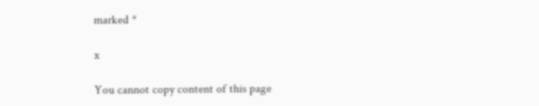marked *

x

You cannot copy content of this page